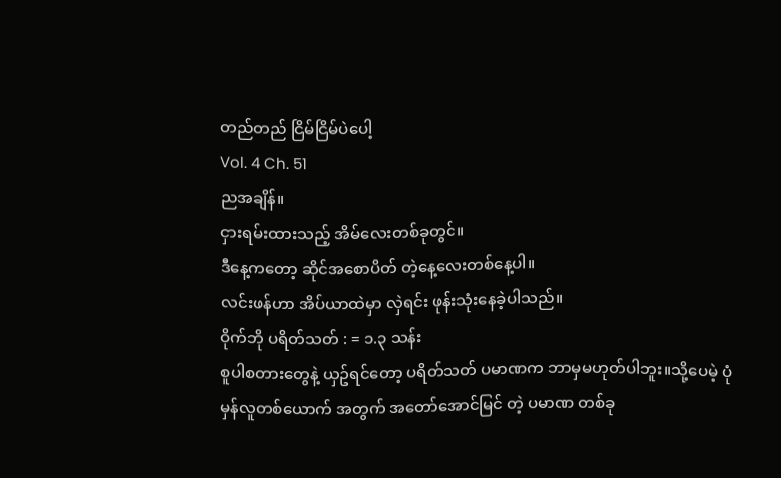တည်တည် ငြိမ်ငြိမ်ပဲပေါ့
Vol. 4 Ch. 51
ညအချိန်။
ငှားရမ်းထားသည့် အိမ်လေးတစ်ခုတွင်။
ဒီနေ့ကတော့ ဆိုင်အစောပိတ် တဲ့နေ့လေးတစ်နေ့ပါ။
လင်းဖန်ဟာ အိပ်ယာထဲမှာ လှဲရင်း ဖုန်းသုံးနေခဲ့ပါသည်။
ဝိုက်ဘို ပရိတ်သတ် : = ၁.၃ သန်း
စူပါစတားတွေနဲ့ ယှဥ်ရင်တော့ ပရိတ်သတ် ပမာဏက ဘာမှမဟုတ်ပါဘူး။သို့ပေမဲ့ ပုံမှန်လူတစ်ယောက် အတွက် အတော်အောင်မြင် တဲ့ ပမာဏ တစ်ခု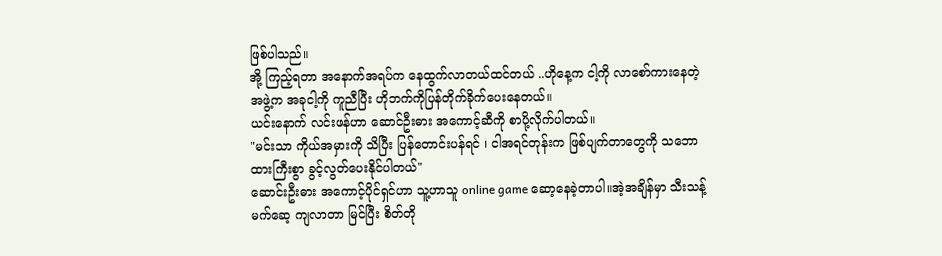ဖြစ်ပါသည်။
အို့ ကြည့်ရတာ အနောက်အရပ်က နေထွက်လာတယ်ထင်တယ် ..ဟိုနေ့က ငါ့ကို လာစော်ကားနေတဲ့ အဖွဲ့က အခုငါ့ကို ကူညီပြီး ဟိုဘက်ကိုပြန်တိုက်ခိုက်ပေးနေတယ်။
ယင်းနောက် လင်းဖန်ဟာ ဆောင်ဦးဓား အကောင့်ဆီကို စာပို့လိုက်ပါတယ်။
"မင်းသာ ကိုယ်အမှားကို သိပြီး ပြန်တောင်းပန်ရင် ၊ ငါအရင်တုန်းက ဖြစ်ပျက်တာတွေကို သဘောထားကြီးစွာ ခွင့်လွတ်ပေးနိုင်ပါတယ်"
ဆောင်းဦးဓား အကောင့်ပိုင်ရှင်ဟာ သူ့ဟာသူ online game ဆော့နေခဲ့တာပါ။အဲ့အချိန်မှာ သီးသန့် မက်ဆေ့ ကျလာတာ မြင်ပြီး စိတ်တို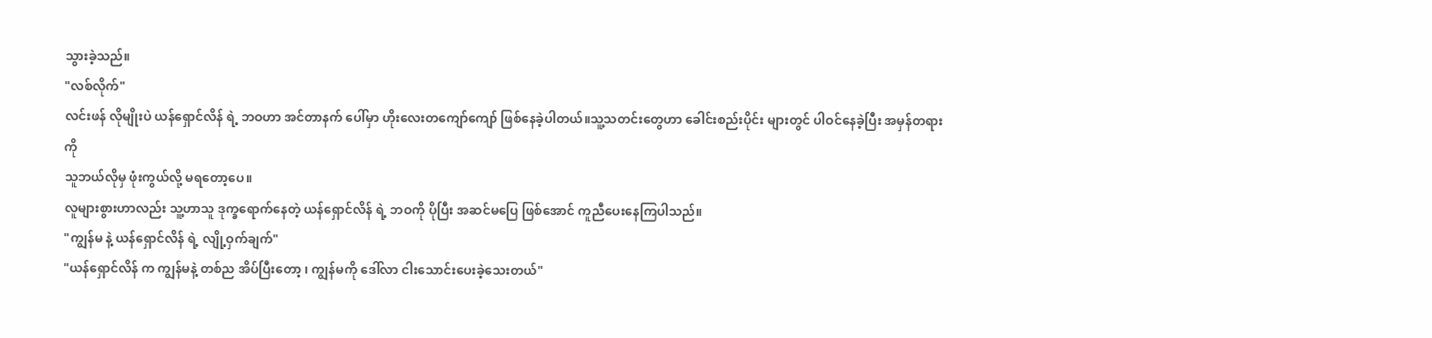သွားခဲ့သည်။
"လစ်လိုက်"
လင်းဖန် လိုမျိုးပဲ ယန်ရှောင်လိန် ရဲ့ ဘဝဟာ အင်တာနက် ပေါ်မှာ ဟိုးလေးတကျော်ကျော် ဖြစ်နေခဲ့ပါတယ်။သူ့သတင်းတွေဟာ ခေါင်းစည်းပိုင်း များတွင် ပါဝင်နေခဲ့ပြီး အမှန်တရားကို
သူဘယ်လိုမှ ဖုံးကွယ်လို့ မရတော့ပေ။
လူများစွားဟာလည်း သူ့ဟာသူ ဒုက္ခရောက်နေတဲ့ ယန်ရှောင်လိန် ရဲ့ ဘဝကို ပိုပြီး အဆင်မပြေ ဖြစ်အောင် ကူညီပေးနေကြပါသည်။
"ကျွန်မ နဲ့ ယန်ရှောင်လိန် ရဲ့ လျို့ဝှက်ချက်"
"ယန်ရှောင်လိန် က ကျွန်မနဲ့ တစ်ည အိပ်ပြီးတော့ ၊ ကျွန်မကို ဒေါ်လာ ငါးသောင်းပေးခဲ့သေးတယ်"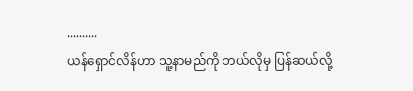..........
ယန်ရှောင်လိန်ဟာ သူ့နာမည်ကို ဘယ်လိုမှ ပြန်ဆယ်လို့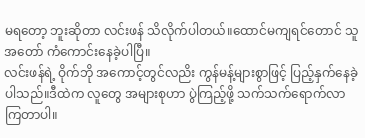မရတော့ ဘူးဆိုတာ လင်းဖန် သိလိုက်ပါတယ်။ထောင်မကျရင်တောင် သူအတော် ကံကောင်းနေခဲ့ပါပြီ။
လင်းဖန်ရဲ့ ဝိုက်ဘို အကောင့်တွင်လညိး ကွန်မန့်များစွာဖြင့် ပြည့်နှက်နေခဲ့ပါသည်။ဒီထဲက လူတွေ အများစုဟာ ပွဲကြည့်ဖို့ သက်သက်ရောက်လာကြတာပါ။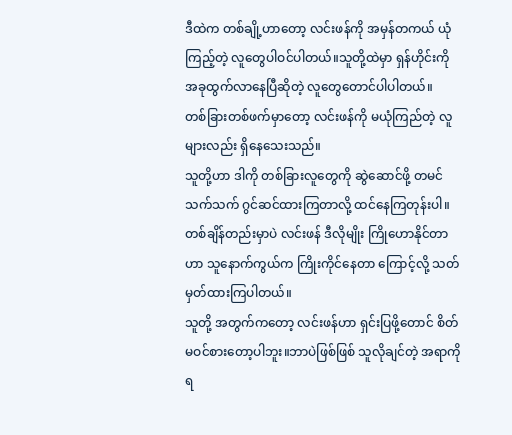ဒီထဲက တစ်ချို့ဟာတော့ လင်းဖန်ကို အမှန်တကယ် ယုံကြည့်တဲ့ လူတွေပါဝင်ပါတယ်။သူတို့ထဲမှာ ရှန်ဟိုင်းကို အခုထွက်လာနေပြီဆိုတဲ့ လူတွေတောင်ပါပါတယ်။
တစ်ခြားတစ်ဖက်မှာတော့ လင်းဖန်ကို မယုံကြည်တဲ့ လူများလည်း ရှိနေသေးသည်။
သူတို့ဟာ ဒါကို တစ်ခြားလူတွေကို ဆွဲဆောင်ဖို့ တမင်သက်သက် ဂွင်ဆင်ထားကြတာလို့ ထင်နေကြတုန်းပါ။တစ်ချိန်တည်းမှာပဲ လင်းဖန် ဒီလိုမျိုး ကြိုဟောနိုင်တာဟာ သူနောက်ကွယ်က ကြိုးကိုင်နေတာ ကြောင့်လို့ သတ်မှတ်ထားကြပါတယ်။
သူတို့ အတွက်ကတော့ လင်းဖန်ဟာ ရှင်းပြဖို့တောင် စိတ်မဝင်စားတော့ပါဘူး။ဘာပဲဖြစ်ဖြစ် သူလိုချင်တဲ့ အရာကိုရ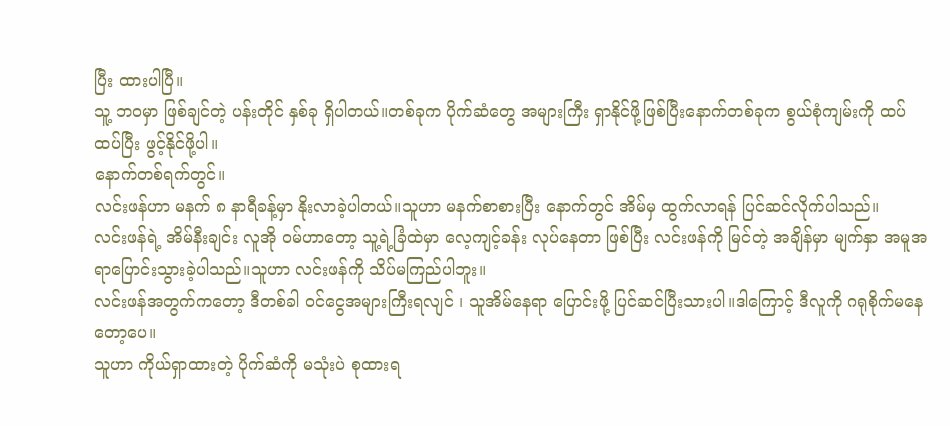ပြီး ထားပါပြီ။
သူ့ ဘဝမှာ ဖြစ်ချင်တဲ့ ပန်းတိုင် နှစ်ခု ရှိပါတယ်။တစ်ခုက ပိုက်ဆံတွေ အများကြီး ရှာနိုင်ဖို့ဖြစ်ပြီးနောက်တစ်ခုက စွယ်စုံကျမ်းကို ထပ်ထပ်ပြီး ဖွင့်နိုင်ဖို့ပါ။
နောက်တစ်ရက်တွင်။
လင်းဖန်ဟာ မနက် ၈ နာရီခန့်မှာ နိုးလာခဲ့ပါတယ်။သူဟာ မနက်စာစားပြီး နောက်တွင် အိမ်မှ ထွက်လာရန် ပြင်ဆင်လိုက်ပါသည်။
လင်းဖန်ရဲ့ အိမ်နီးချင်း လူအို ဝမ်ဟာတော့ သူ့ရဲ့ခြံထဲမှာ လေ့ကျင့်ခန်း လုပ်နေတာ ဖြစ်ပြီး လင်းဖန်ကို မြင်တဲ့ အချိန်မှာ မျက်နှာ အမူအရာပြောင်းသွားခဲ့ပါသည်။သူဟာ လင်းဖန်ကို သိပ်မကြည်ပါဘူး။
လင်းဖန်အတွက်ကတော့ ဒီတစ်ခါ ဝင်ငွေအများကြီးရလျင် ၊ သူအိမ်နေရာ ပြောင်းဖို့ ပြင်ဆင်ပြီးသားပါ။ဒါကြောင့် ဒီလူကို ဂရုစိုက်မနေတော့ပေ။
သူဟာ ကိုယ်ရှာထားတဲ့ ပိုက်ဆံကို မသုံးပဲ စုထားရ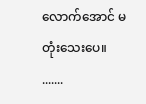လောက်အောင် မတုံးသေးပေ။
.......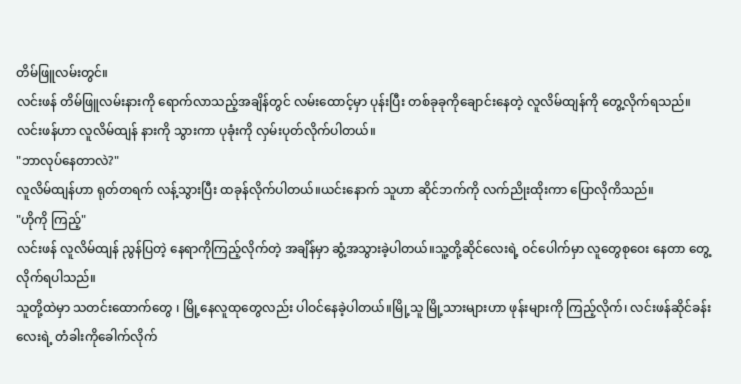တိမ်ဖြူလမ်းတွင်။
လင်းဖန် တိမ်ဖြူလမ်းနားကို ရောက်လာသည့်အချိန်တွင် လမ်းထောင့်မှာ ပုန်းပြီး တစ်ခုခုကိုချောင်းနေတဲ့ လူလိမ်ထျန်ကို တွေ့လိုက်ရသည်။
လင်းဖန်ဟာ လူလိမ်ထျန် နားကို သွားကာ ပုခုံးကို လှမ်းပုတ်လိုက်ပါတယ်။
"ဘာလုပ်နေတာလဲ?"
လူလိမ်ထျန်ဟာ ရုတ်တရက် လန့်သွားပြီး ထခုန်လိုက်ပါတယ်။ယင်းနောက် သူဟာ ဆိုင်ဘက်ကို လက်ညိုးထိုးကာ ပြောလိုကိသည်။
"ဟိုကို ကြည့်"
လင်းဖန် လူလိမ်ထျန် ညွန်ပြတဲ့ နေရာကိုကြည့်လိုက်တဲ့ အချိန်မှာ ဆွံ့အသွားခဲ့ပါတယ်။သူ့တို့ဆိုင်လေးရဲ့ ဝင်ပေါက်မှာ လူတွေစုဝေး နေတာ တွေ့လိုက်ရပါသည်။
သူတို့ထဲမှာ သတင်းထောက်တွေ ၊ မြို့နေလူထုတွေလည်း ပါဝင်နေခဲ့ပါတယ်။မြို့သူ မြို့သားများဟာ ဖုန်းများကို ကြည့်လိုက်၊ လင်းဖန်ဆိုင်ခန်းလေးရဲ့ တံခါးကိုခေါက်လိုက်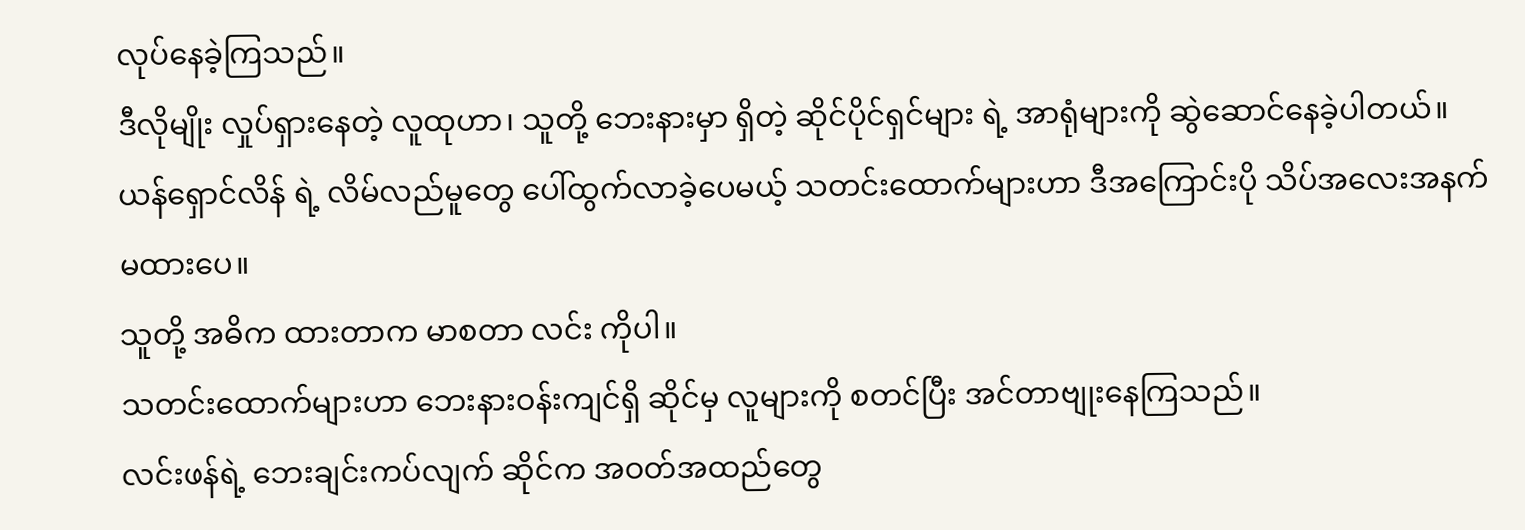လုပ်နေခဲ့ကြသည်။
ဒီလိုမျိုး လှုပ်ရှားနေတဲ့ လူထုဟာ၊ သူတို့ ဘေးနားမှာ ရှိတဲ့ ဆိုင်ပိုင်ရှင်များ ရဲ့ အာရုံများကို ဆွဲဆောင်နေခဲ့ပါတယ်။
ယန်ရှောင်လိန် ရဲ့ လိမ်လည်မူတွေ ပေါ်ထွက်လာခဲ့ပေမယ့် သတင်းထောက်များဟာ ဒီအကြောင်းပို သိပ်အလေးအနက်မထားပေ။
သူတို့ အဓိက ထားတာက မာစတာ လင်း ကိုပါ။
သတင်းထောက်များဟာ ဘေးနားဝန်းကျင်ရှိ ဆိုင်မှ လူများကို စတင်ပြီး အင်တာဗျုးနေကြသည်။
လင်းဖန်ရဲ့ ဘေးချင်းကပ်လျက် ဆိုင်က အဝတ်အထည်တွေ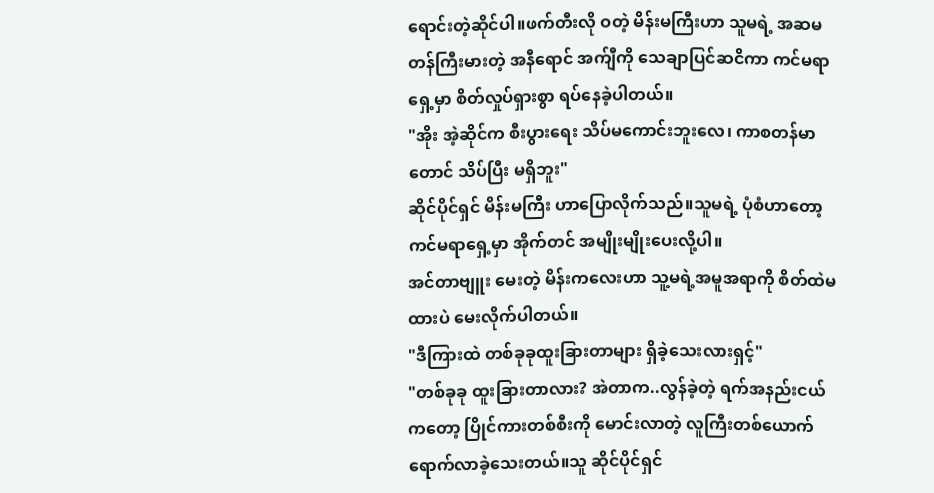ရောင်းတဲ့ဆိုင်ပါ။ဖက်တီးလို ဝတဲ့ မိန်းမကြီးဟာ သူမရဲ့ အဆမတန်ကြီးမားတဲ့ အနီရောင် အက်ျီကို သေချာပြင်ဆငိကာ ကင်မရာ ရှေ့မှာ စိတ်လှုပ်ရှားစွာ ရပ်နေခဲ့ပါတယ်။
"အိုး အဲ့ဆိုင်က စီးပွားရေး သိပ်မကောင်းဘူးလေ၊ ကာစတန်မာတောင် သိပ်ပြီး မရှိဘူး"
ဆိုင်ပိုင်ရှင် မိန်းမကြီး ဟာပြောလိုက်သည်။သူမရဲ့ ပုံစံဟာတော့ ကင်မရာရှေ့မှာ အိုက်တင် အမျိုးမျိုးပေးလို့ပါ။
အင်တာဗျူး မေးတဲ့ မိန်းကလေးဟာ သူ့မရဲ့အမူအရာကို စိတ်ထဲမထားပဲ မေးလိုက်ပါတယ်။
"ဒီကြားထဲ တစ်ခုခုထူးခြားတာများ ရှိခဲ့သေးလားရှင့်"
"တစ်ခုခု ထူးခြားတာလား? အဲတာက..လွန်ခဲ့တဲ့ ရက်အနည်းငယ် ကတော့ ပြိုင်ကားတစ်စီးကို မောင်းလာတဲ့ လူကြီးတစ်ယောက် ရောက်လာခဲ့သေးတယ်။သူ ဆိုင်ပိုင်ရှင်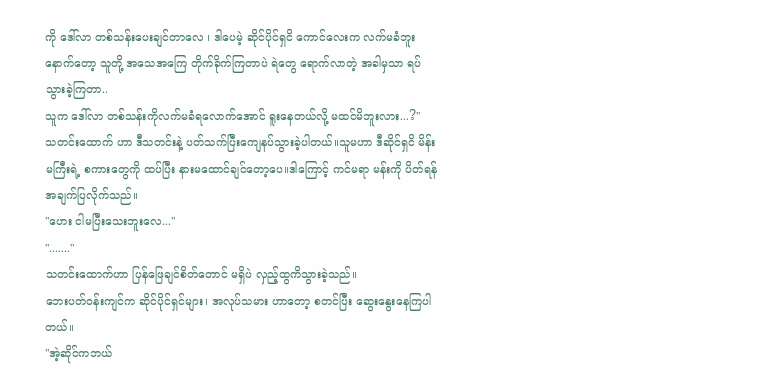ကို ဒေါ်လာ တစ်သန်းပေးချင်တာလေ ၊ ဒါပေမဲ့ ဆိုင်ပိုင်ရှငိ ကောင်လေးက လက်မခံဘူး နောက်တော့ သူတို့ အသေအကြေ တိုက်ခိုက်ကြတာပဲ ရဲတွေ ရောက်လာတဲ့ အခါမှသာ ရပ်သွားခဲ့ကြတာ..
သူက ဒေါ်လာ တစ်သန်းကိုလက်မခံရလောက်အောင် ရူးနေတယ်လို့ မထင်မိဘူးလား...?"
သတင်းထောက် ဟာ ဒီသတင်းနဲ့ ပတ်သက်ပြီးကျေနပ်သွားခဲ့ပါတယ်။သူမဟာ ဒီဆိုင်ရှငိ မိန်းမကြီးရဲ့ စကားတွေကို ထပ်ပြီး နားမထောင်ချင်တော့ပေ။ဒါကြောင့် ကင်မရာ မန်းကို ပိတ်ရန် အချက်ပြလိုက်သည်။
"ဟေး ငါမပြီးသေးဘူးလေ..."
"......."
သတင်းထောက်ဟာ ပြန်ဖြေချင်စိတ်တောင် မရှိပဲ လှည့်ထွကိသွားခဲ့သည်။
ဘေးပတ်ဝန်းကျင်က ဆိုင်ပိုင်ရှင်များ၊ အလုပ်သမား ဟာတော့ စတင်ပြီး ဆွေးနွေးနေကြပါတယ်။
"အဲ့ဆိုင်ကဘယ်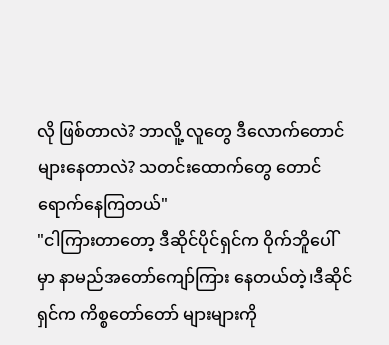လို ဖြစ်တာလဲ? ဘာလိူ့ လူတွေ ဒီလောက်တောင် များနေတာလဲ? သတင်းထောက်တွေ တောင်ရောက်နေကြတယ်"
"ငါကြားတာတော့ ဒီဆိုင်ပိုင်ရှင်က ဝိုက်ဘိူပေါ်မှာ နာမည်အတော်ကျော်ကြား နေတယ်တဲ့၊ဒီဆိုင်ရှင်က ကိစ္စတော်တော် များများကို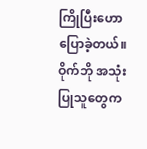ကြိုပြီးဟောပြောခဲ့တယ်။ဝိုက်ဘို အသုံးပြုသူတွေက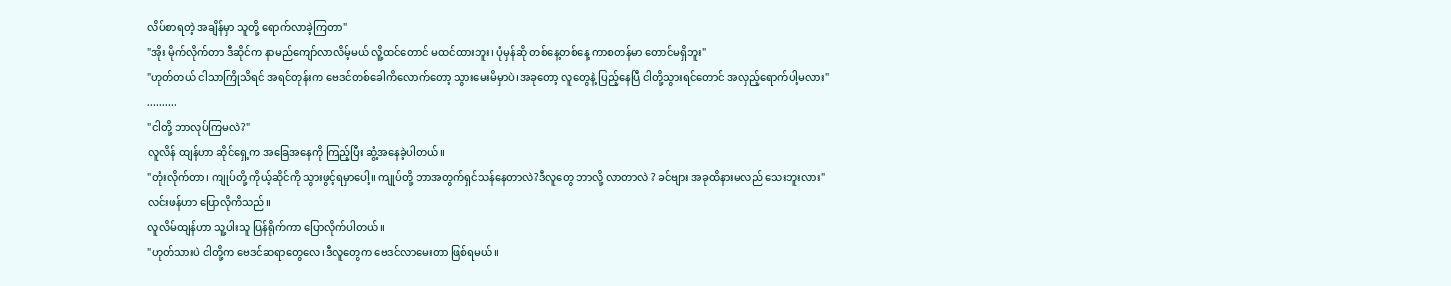လိပ်စာရတဲ့ အချိန်မှာ သူတို့ ရောက်လာခဲ့ကြတာ"
"အိုး မိုက်လိုက်တာ ဒီဆိုင်က နာမည်ကျော်လာလိမ့်မယ် လိူ့ထင်တောင် မထင်ထားဘူး၊ ပုံမှန်ဆို တစ်နေ့တစ်နေ့ ကာစတန်မာ တောင်မရှိဘူး"
"ဟုတ်တယ် ငါသာကြိုသိရင် အရင်တုန်းက ဗေဒင်တစ်ခေါကိလောက်တော့ သွားမေးမိမှာပဲ၊အခုတော့ လူတွေနဲ့ ပြည့်နေပြီ ငါတို့သွားရင်တောင် အလှည့်ရောက်ပါ့မလား"
..........
"ငါတို့ ဘာလုပ်ကြမလဲ?"
လူလိန် ထျန်ဟာ ဆိုင်ရှေ့က အခြေအနေကို ကြည့်ပြီး ဆွံ့အနေခဲ့ပါတယ်။
"တုံးလိုက်တာ၊ ကျုပ်တို့ ကိုယ့်ဆိုင်ကို သွားဖွင့်ရမှာပေါ့။ ကျုပ်တို့ ဘာအတွက်ရှင်သန်နေတာလဲ?ဒီလူတွေ ဘာလို့ လာတာလဲ ? ခင်ဗျား အခုထိနားမလည် သေးဘူးလား"
လင်းဖန်ဟာ ပြောလိုကိသည်။
လူလိမ်ထျန်ဟာ သူ့ပါးသူ ပြန်ရိုက်ကာ ပြောလိုက်ပါတယ်။
"ဟုတ်သားပဲ ငါတို့က ဗေဒင်ဆရာတွေလေ၊ဒီလူတွေက ဗေဒင်လာမေးတာ ဖြစ်ရမယ်။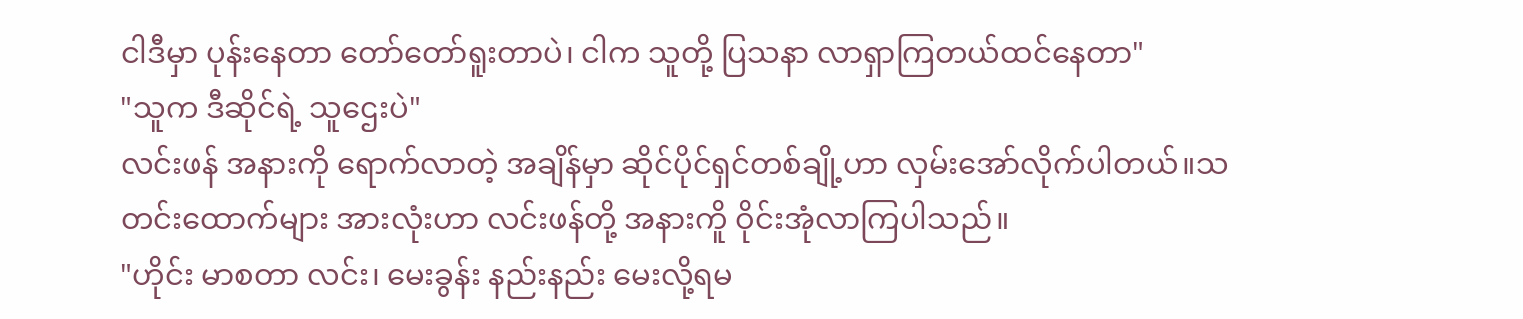ငါဒီမှာ ပုန်းနေတာ တော်တော်ရူးတာပဲ၊ ငါက သူတို့ ပြသနာ လာရှာကြတယ်ထင်နေတာ"
"သူက ဒီဆိုင်ရဲ့ သူဌေးပဲ"
လင်းဖန် အနားကို ရောက်လာတဲ့ အချိန်မှာ ဆိုင်ပိုင်ရှင်တစ်ချို့ဟာ လှမ်းအော်လိုက်ပါတယ်။သတင်းထောက်များ အားလုံးဟာ လင်းဖန်တို့ အနားကိူ ဝိုင်းအုံလာကြပါသည်။
"ဟိုင်း မာစတာ လင်း၊ မေးခွန်း နည်းနည်း မေးလို့ရမ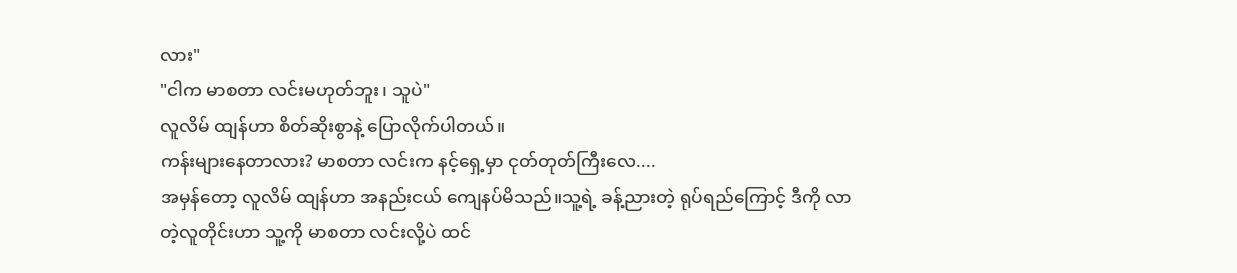လား"
"ငါက မာစတာ လင်းမဟုတ်ဘူး၊ သူပဲ"
လူလိမ် ထျန်ဟာ စိတ်ဆိုးစွာနဲ့ ပြောလိုက်ပါတယ်။
ကန်းများနေတာလား? မာစတာ လင်းက နင့်ရှေ့မှာ ငုတ်တုတ်ကြီးလေ....
အမှန်တော့ လူလိမ် ထျန်ဟာ အနည်းငယ် ကျေနပ်မိသည်။သူ့ရဲ့ ခန့်ညားတဲ့ ရုပ်ရည်ကြောင့် ဒီကို လာတဲ့လူတိုင်းဟာ သူ့ကို မာစတာ လင်းလို့ပဲ ထင်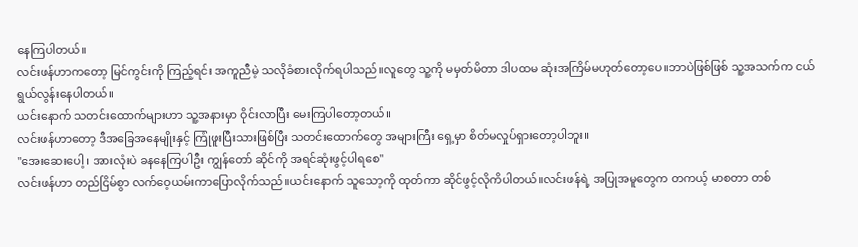နေကြပါတယ်။
လင်းဖန်ဟာကတော့ မြင်ကွင်းကို ကြည့်ရင်း အကူညီမဲ့ သလိုခံစားလိုက်ရပါသည်။လူတွေ သူ့ကို မမှတ်မိတာ ဒါပထမ ဆုံးအကြိမ်မဟုတ်တော့ပေ။ဘာပဲဖြစ်ဖြစ် သူ့အသက်က ငယ်ရွယ်လွန်းနေပါတယ်။
ယင်းနောက် သတင်းထောက်များဟာ သူ့အနားမှာ ဝိုင်းလာပြီး မေးကြပါတော့တယ်။
လင်းဖန်ဟာတော့ ဒီအခြေအနေမျိုးနှင့် ကြုံဖူးပြီးသားဖြစ်ပြီး သတင်းထောက်တွေ အများကြီး ရှေ့မှာ စိတ်မလှုပ်ရှားတော့ပါဘူး။
"အေးဆေးပေါ့ ၊ အားလုံးပဲ ခနနေကြပါဦး ကျွန်တော် ဆိုင်ကို အရင်ဆုံးဖွင့်ပါရစေ"
လင်းဖန်ဟာ တည်ငြိမ်စွာ လက်ဝေ့ယမ်းကာပြောလိုက်သည်။ယင်းနောက် သူသော့ကို ထုတ်ကာ ဆိုင်ဖွင့်လိုကိပါတယ်။လင်းဖန်ရဲ့ အပြုအမူတွေက တကယ့် မာစတာ တစ်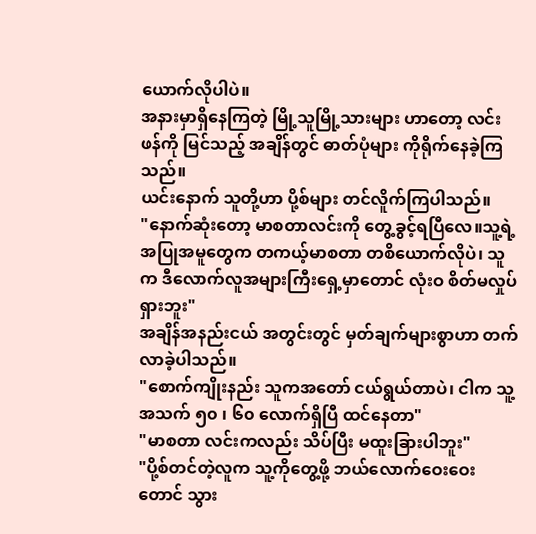ယောက်လိုပါပဲ။
အနားမှာရှိနေကြတဲ့ မြို့သူမြို့သားများ ဟာတော့ လင်းဖန်ကို မြင်သည့် အချိန်တွင် ဓာတ်ပုံများ ကိုရိုက်နေခဲ့ကြသည်။
ယင်းနောက် သူတို့ဟာ ပို့စ်များ တင်လိူက်ကြပါသည်။
"နောက်ဆုံးတော့ မာစတာလင်းကို တွေ့ခွင့်ရပြီလေ။သူ့ရဲ့ အပြုအမူတွေက တကယ့်မာစတာ တစိယောက်လိုပဲ၊ သူက ဒီလောက်လူအများကြီးရှေ့မှာတောင် လုံးဝ စိတ်မလှုပ်ရှားဘူး"
အချိန်အနည်းငယ် အတွင်းတွင် မှတ်ချက်များစွာဟာ တက်လာခဲ့ပါသည်။
"စောက်ကျိုးနည်း သူကအတော် ငယ်ရွယ်တာပဲ၊ ငါက သူ့အသက် ၅၀ ၊ ၆၀ လောက်ရှိပြီ ထင်နေတာ"
"မာစတာ လင်းကလည်း သိပ်ပြီး မထူးခြားပါဘူး"
"ပို့စ်တင်တဲ့လူက သူ့ကိုတွေ့ဖို့ ဘယ်လောက်ဝေးဝေးတောင် သွား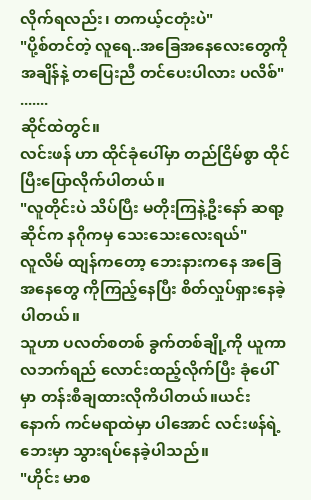လိုက်ရလည်း၊ တကယ့်ငတုံးပဲ"
"ပို့စ်တင်တဲ့ လူရေ..အခြေအနေလေးတွေကို အချိန်နဲ့ တပြေးညီ တင်ပေးပါလား ပလိစ်"
.......
ဆိုင်ထဲတွင်။
လင်းဖန် ဟာ ထိုင်ခုံပေါ်မှာ တည်ငြိမ်စွာ ထိုင်ပြီးပြောလိုက်ပါတယ်။
"လူတိုင်းပဲ သိပ်ပြီး မတိုးကြနဲ့ဦးနော် ဆရာ့ဆိုင်က နဂိုကမှ သေးသေးလေးရယ်"
လူလိမ် ထျန်ကတော့ ဘေးနားကနေ အခြေအနေတွေ ကိုကြည့်နေပြီး စိတ်လှုပ်ရှားနေခဲ့ပါတယ်။
သူဟာ ပလတ်စတစ် ခွက်တစ်ချို့ကို ယူကာ လဘက်ရည် လောင်းထည့်လိုက်ပြီး ခုံပေါ်မှာ တန်းစီချထားလိုကိပါတယ်။ယင်းနောက် ကင်မရာထဲမှာ ပါအောင် လင်းဖန်ရဲ့ဘေးမှာ သွားရပ်နေခဲ့ပါသည်။
"ဟိုင်း မာစ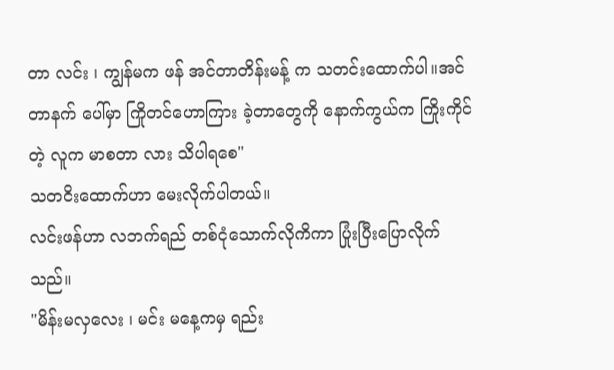တာ လင်း ၊ ကျွန်မက ဖန် အင်တာတိန်းမန့် က သတင်းထောက်ပါ။အင်တာနက် ပေါ်မှာ ကြိုတင်ဟောကြား ခဲ့တာတွေကို နောက်ကွယ်က ကြိုးကိုင်တဲ့ လူက မာစတာ လား သိပါရစေ"
သတငိးထောက်ဟာ မေးလိုက်ပါတယ်။
လင်းဖန်ဟာ လဘက်ရည် တစ်ငုံသောက်လိုကိကာ ပြုံးပြီးပြောလိုက်သည်။
"မိန်းမလှလေး ၊ မင်း မနေ့ကမှ ရည်း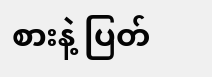စားနဲ့ ပြတ်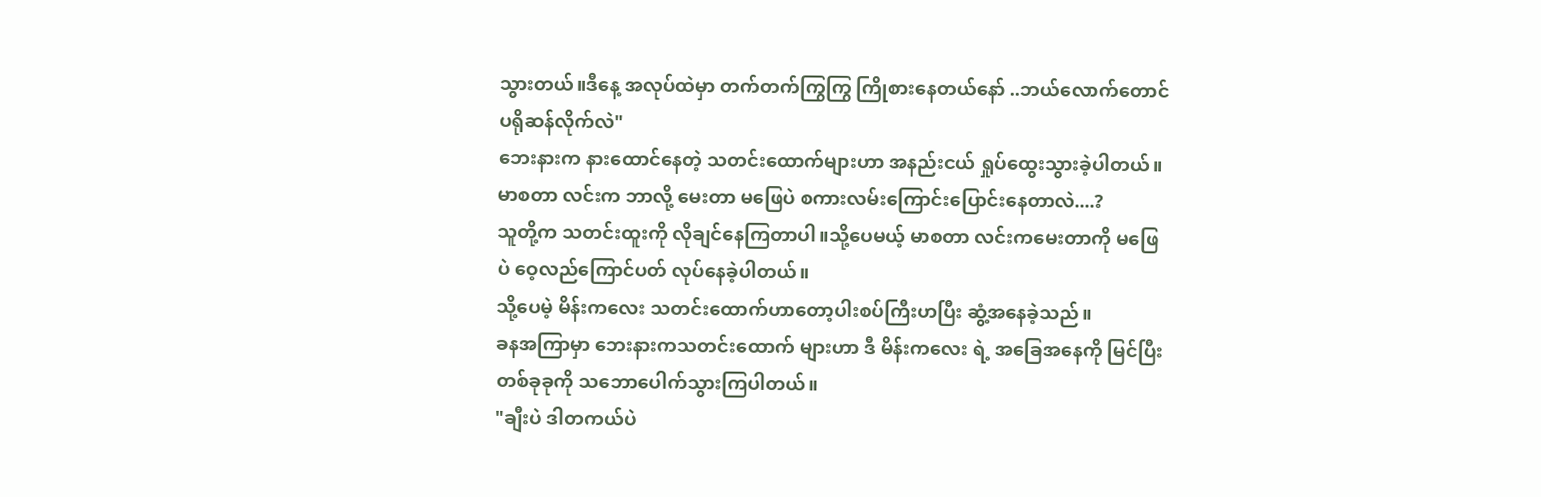သွားတယ်။ဒီနေ့ အလုပ်ထဲမှာ တက်တက်ကြွကြွ ကြိုစားနေတယ်နော် ..ဘယ်လောက်တောင် ပရိုဆန်လိုက်လဲ"
ဘေးနားက နားထောင်နေတဲ့ သတင်းထောက်များဟာ အနည်းငယ် ရှုပ်ထွေးသွားခဲ့ပါတယ်။
မာစတာ လင်းက ဘာလို့ မေးတာ မဖြေပဲ စကားလမ်းကြောင်းပြောင်းနေတာလဲ....?
သူတို့က သတင်းထူးကို လိုချင်နေကြတာပါ။သို့ပေမယ့် မာစတာ လင်းကမေးတာကို မဖြေပဲ ဝေ့လည်ကြောင်ပတ် လုပ်နေခဲ့ပါတယ်။
သို့ပေမဲ့ မိန်းကလေး သတင်းထောက်ဟာတော့ပါးစပ်ကြီးဟပြီး ဆွံ့အနေခဲ့သည်။
ခနအကြာမှာ ဘေးနားကသတင်းထောက် များဟာ ဒီ မိန်းကလေး ရဲ့ အခြေအနေကို မြင်ပြီး တစ်ခုခုကို သဘောပေါက်သွားကြပါတယ်။
"ချီးပဲ ဒါတကယ်ပဲ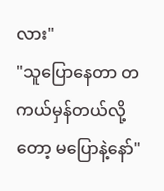လား"
"သူပြောနေတာ တကယ်မှန်တယ်လို့တော့ မပြောနဲ့နော်"